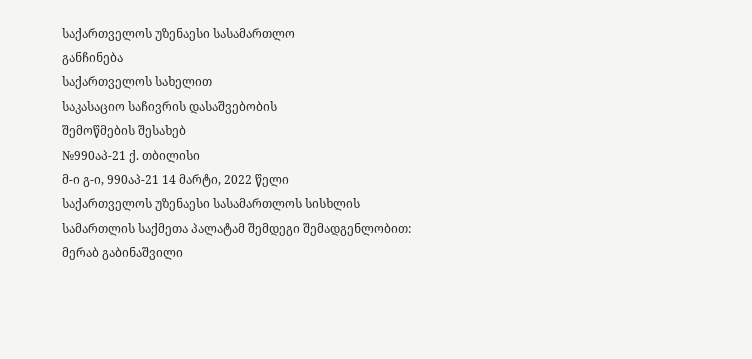საქართველოს უზენაესი სასამართლო
განჩინება
საქართველოს სახელით
საკასაციო საჩივრის დასაშვებობის
შემოწმების შესახებ
№990აპ-21 ქ. თბილისი
მ-ი გ-ი, 990აპ-21 14 მარტი, 2022 წელი
საქართველოს უზენაესი სასამართლოს სისხლის სამართლის საქმეთა პალატამ შემდეგი შემადგენლობით:
მერაბ გაბინაშვილი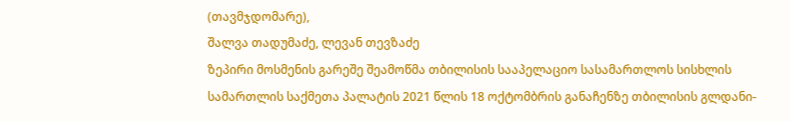(თავმჯდომარე),
შალვა თადუმაძე, ლევან თევზაძე
ზეპირი მოსმენის გარეშე შეამოწმა თბილისის სააპელაციო სასამართლოს სისხლის სამართლის საქმეთა პალატის 2021 წლის 18 ოქტომბრის განაჩენზე თბილისის გლდანი-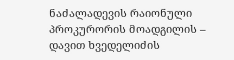ნაძალადევის რაიონული პროკურორის მოადგილის – დავით ხვედელიძის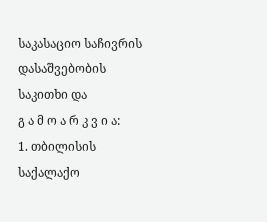საკასაციო საჩივრის დასაშვებობის საკითხი და
გ ა მ ო ა რ კ ვ ი ა:
1. თბილისის საქალაქო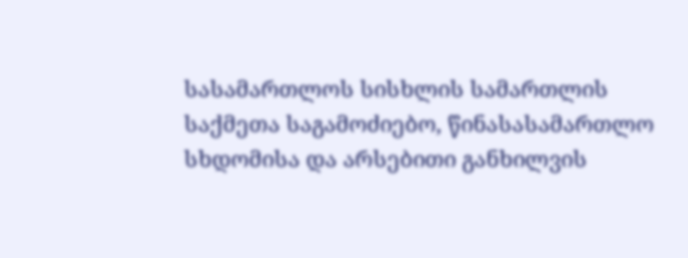სასამართლოს სისხლის სამართლის საქმეთა საგამოძიებო, წინასასამართლო სხდომისა და არსებითი განხილვის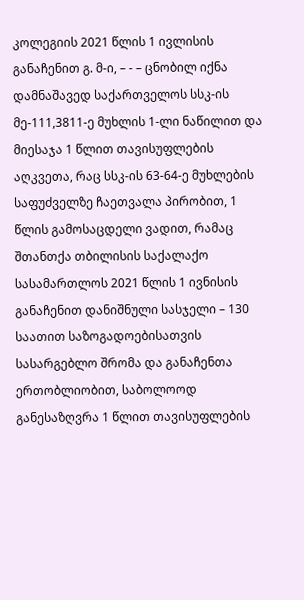კოლეგიის 2021 წლის 1 ივლისის განაჩენით გ. მ-ი, – - – ცნობილ იქნა დამნაშავედ საქართველოს სსკ-ის მე-111,3811-ე მუხლის 1-ლი ნაწილით და მიესაჯა 1 წლით თავისუფლების აღკვეთა, რაც სსკ-ის 63-64-ე მუხლების საფუძველზე ჩაეთვალა პირობით, 1 წლის გამოსაცდელი ვადით, რამაც შთანთქა თბილისის საქალაქო სასამართლოს 2021 წლის 1 ივნისის განაჩენით დანიშნული სასჯელი – 130 საათით საზოგადოებისათვის სასარგებლო შრომა და განაჩენთა ერთობლიობით, საბოლოოდ განესაზღვრა 1 წლით თავისუფლების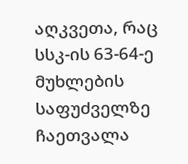აღკვეთა, რაც სსკ-ის 63-64-ე მუხლების საფუძველზე ჩაეთვალა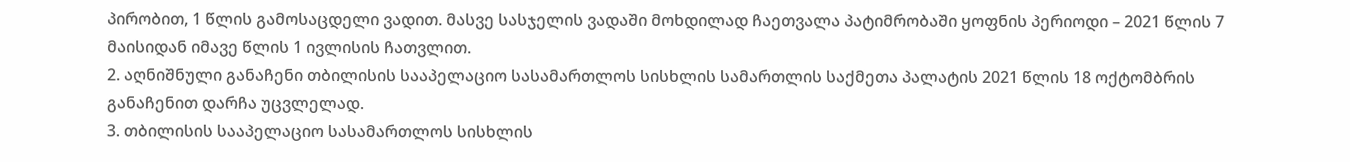პირობით, 1 წლის გამოსაცდელი ვადით. მასვე სასჯელის ვადაში მოხდილად ჩაეთვალა პატიმრობაში ყოფნის პერიოდი – 2021 წლის 7 მაისიდან იმავე წლის 1 ივლისის ჩათვლით.
2. აღნიშნული განაჩენი თბილისის სააპელაციო სასამართლოს სისხლის სამართლის საქმეთა პალატის 2021 წლის 18 ოქტომბრის განაჩენით დარჩა უცვლელად.
3. თბილისის სააპელაციო სასამართლოს სისხლის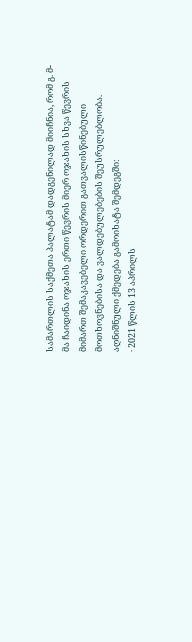სამართლის საქმეთა პალატამ დადგენილად მიიჩნია, რომ გ. მ-მა ჩაიდინა ოჯახის ერთი წევრის მიერ ოჯახის სხვა წევრის მიმართ შემაკავებელი ორდერით გათვალისწინებული მოთხოვნებისა და ვალდებულებების შეუსრულებლობა. აღნიშნული ქმედება გამოიხატა შემდეგში:
· 2021 წლის 13 აპრილს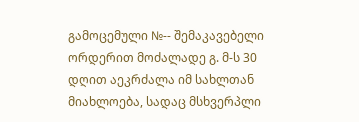გამოცემული №-- შემაკავებელი ორდერით მოძალადე გ. მ-ს 30 დღით აეკრძალა იმ სახლთან მიახლოება, სადაც მსხვერპლი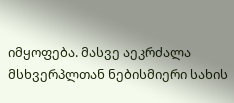იმყოფება. მასვე აეკრძალა მსხვერპლთან ნებისმიერი სახის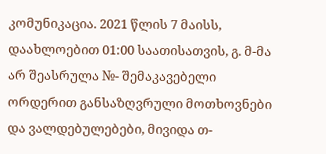კომუნიკაცია. 2021 წლის 7 მაისს, დაახლოებით 01:00 საათისათვის, გ. მ-მა არ შეასრულა №- შემაკავებელი ორდერით განსაზღვრული მოთხოვნები და ვალდებულებები, მივიდა თ-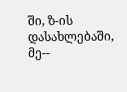ში, ზ-ის დასახლებაში, მე--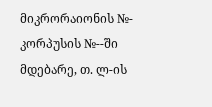მიკრორაიონის №- კორპუსის №--ში მდებარე, თ. ლ-ის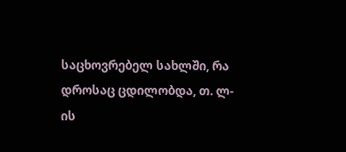საცხოვრებელ სახლში, რა დროსაც ცდილობდა, თ. ლ-ის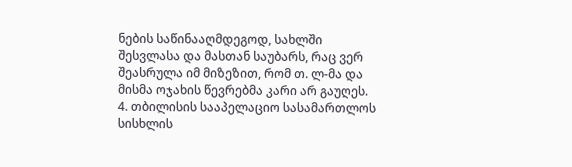ნების საწინააღმდეგოდ, სახლში შესვლასა და მასთან საუბარს, რაც ვერ შეასრულა იმ მიზეზით, რომ თ. ლ-მა და მისმა ოჯახის წევრებმა კარი არ გაუღეს.
4. თბილისის სააპელაციო სასამართლოს სისხლის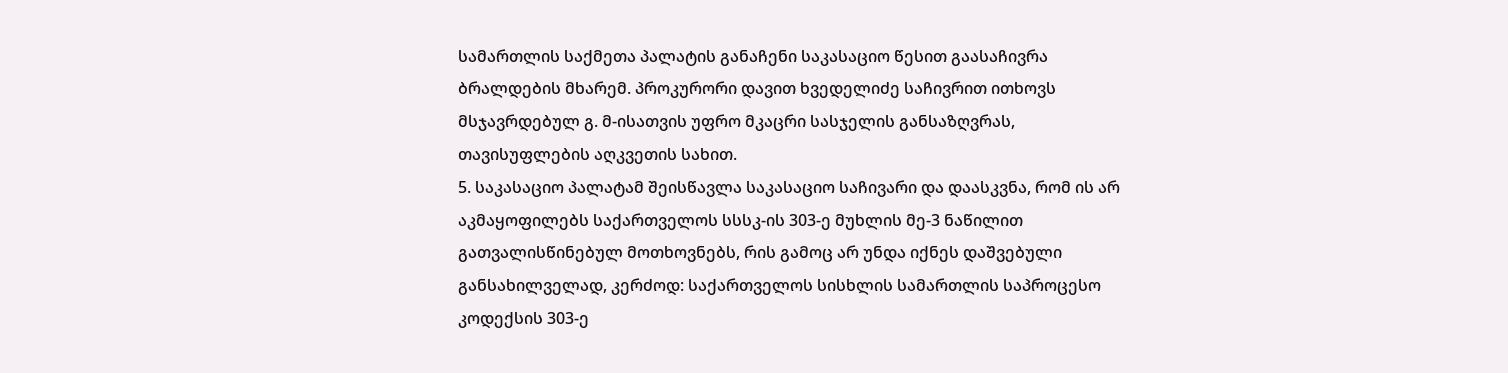სამართლის საქმეთა პალატის განაჩენი საკასაციო წესით გაასაჩივრა ბრალდების მხარემ. პროკურორი დავით ხვედელიძე საჩივრით ითხოვს მსჯავრდებულ გ. მ-ისათვის უფრო მკაცრი სასჯელის განსაზღვრას, თავისუფლების აღკვეთის სახით.
5. საკასაციო პალატამ შეისწავლა საკასაციო საჩივარი და დაასკვნა, რომ ის არ აკმაყოფილებს საქართველოს სსსკ-ის 303-ე მუხლის მე-3 ნაწილით გათვალისწინებულ მოთხოვნებს, რის გამოც არ უნდა იქნეს დაშვებული განსახილველად, კერძოდ: საქართველოს სისხლის სამართლის საპროცესო კოდექსის 303-ე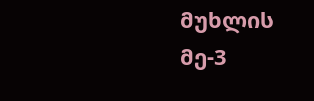მუხლის მე-3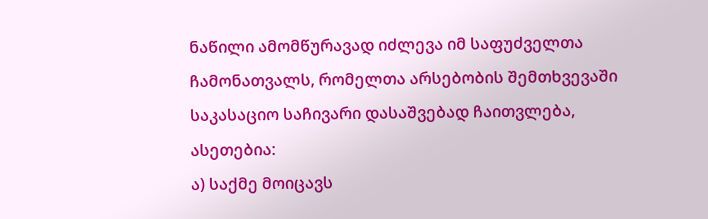ნაწილი ამომწურავად იძლევა იმ საფუძველთა ჩამონათვალს, რომელთა არსებობის შემთხვევაში საკასაციო საჩივარი დასაშვებად ჩაითვლება, ასეთებია:
ა) საქმე მოიცავს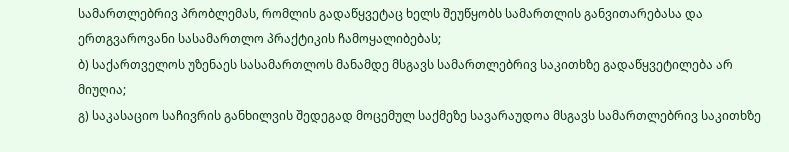სამართლებრივ პრობლემას, რომლის გადაწყვეტაც ხელს შეუწყობს სამართლის განვითარებასა და ერთგვაროვანი სასამართლო პრაქტიკის ჩამოყალიბებას;
ბ) საქართველოს უზენაეს სასამართლოს მანამდე მსგავს სამართლებრივ საკითხზე გადაწყვეტილება არ მიუღია;
გ) საკასაციო საჩივრის განხილვის შედეგად მოცემულ საქმეზე სავარაუდოა მსგავს სამართლებრივ საკითხზე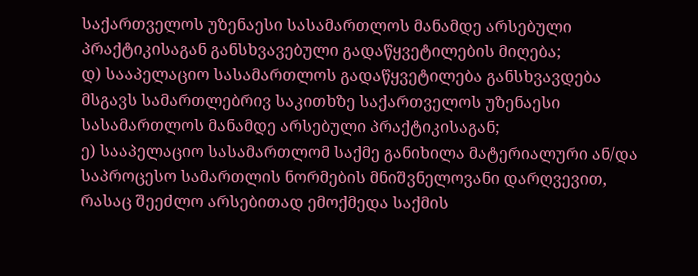საქართველოს უზენაესი სასამართლოს მანამდე არსებული პრაქტიკისაგან განსხვავებული გადაწყვეტილების მიღება;
დ) სააპელაციო სასამართლოს გადაწყვეტილება განსხვავდება მსგავს სამართლებრივ საკითხზე საქართველოს უზენაესი სასამართლოს მანამდე არსებული პრაქტიკისაგან;
ე) სააპელაციო სასამართლომ საქმე განიხილა მატერიალური ან/და საპროცესო სამართლის ნორმების მნიშვნელოვანი დარღვევით, რასაც შეეძლო არსებითად ემოქმედა საქმის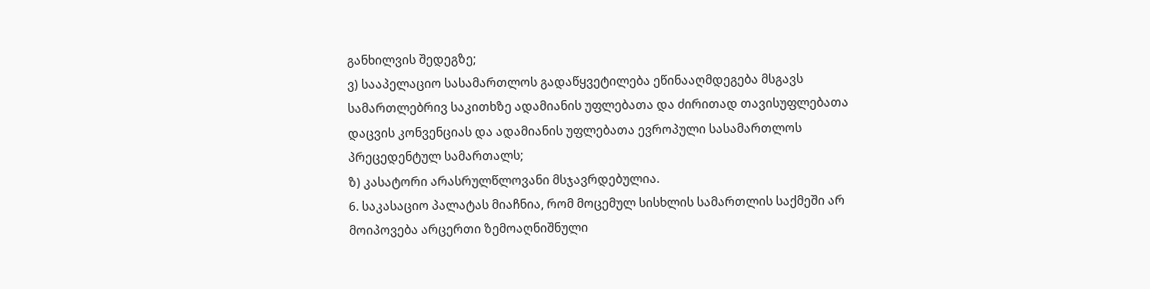განხილვის შედეგზე;
ვ) სააპელაციო სასამართლოს გადაწყვეტილება ეწინააღმდეგება მსგავს სამართლებრივ საკითხზე ადამიანის უფლებათა და ძირითად თავისუფლებათა დაცვის კონვენციას და ადამიანის უფლებათა ევროპული სასამართლოს პრეცედენტულ სამართალს;
ზ) კასატორი არასრულწლოვანი მსჯავრდებულია.
6. საკასაციო პალატას მიაჩნია, რომ მოცემულ სისხლის სამართლის საქმეში არ მოიპოვება არცერთი ზემოაღნიშნული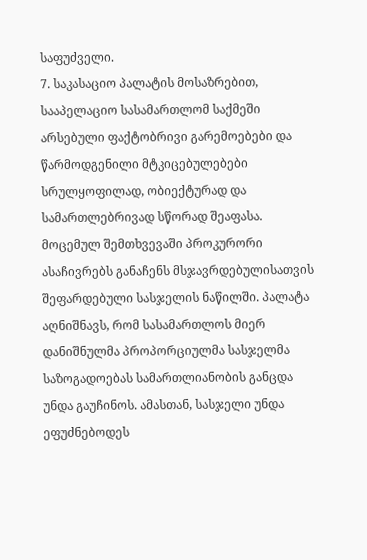საფუძველი.
7. საკასაციო პალატის მოსაზრებით, სააპელაციო სასამართლომ საქმეში არსებული ფაქტობრივი გარემოებები და წარმოდგენილი მტკიცებულებები სრულყოფილად, ობიექტურად და სამართლებრივად სწორად შეაფასა. მოცემულ შემთხვევაში პროკურორი ასაჩივრებს განაჩენს მსჯავრდებულისათვის შეფარდებული სასჯელის ნაწილში. პალატა აღნიშნავს, რომ სასამართლოს მიერ დანიშნულმა პროპორციულმა სასჯელმა საზოგადოებას სამართლიანობის განცდა უნდა გაუჩინოს. ამასთან, სასჯელი უნდა ეფუძნებოდეს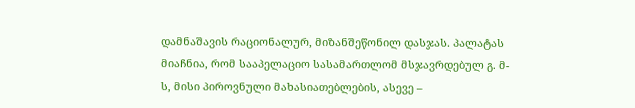დამნაშავის რაციონალურ, მიზანშეწონილ დასჯას. პალატას მიაჩნია, რომ სააპელაციო სასამართლომ მსჯავრდებულ გ. მ-ს, მისი პიროვნული მახასიათებლების, ასევე –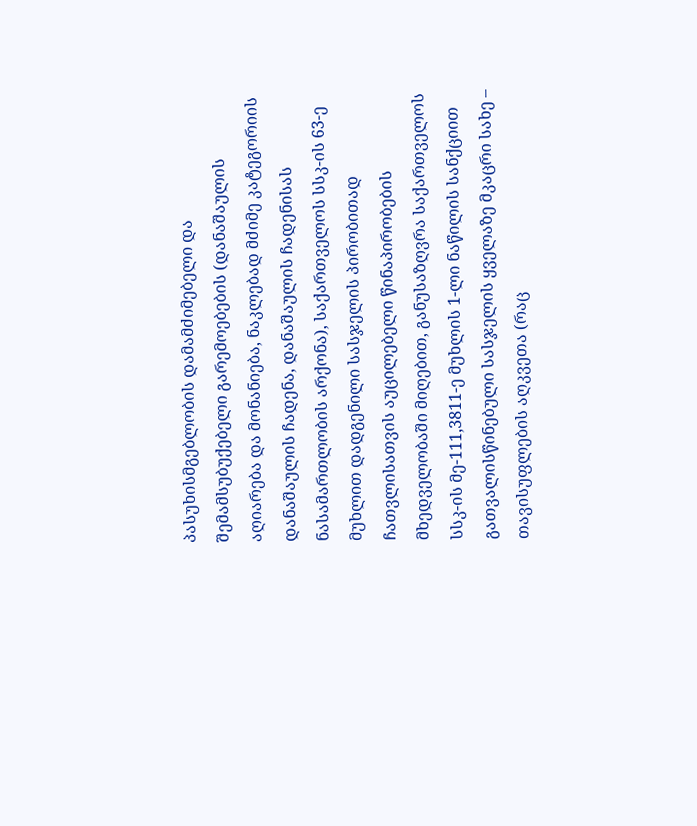პასუხისმგებლობის დამამძიმებელი და შემამსუბუქებელი გარემოებების (დანაშაულის აღიარება და მონანიება, ნაკლებად მძიმე კატეგორიის დანაშაულის ჩადენა, დანაშაულის ჩადენისას ნასამართლობის არქონა), საქართველოს სსკ-ის 63-ე მუხლით დადგენილი სასჯელის პირობითად ჩათვლისათვის აუცილებელი წინაპირობების მხედველობაში მიღებით, განუსაზღვრა საქართველოს სსკ-ის მე-111,3811-ე მუხლის 1-ლი ნაწილის სანქციით გათვალისწინებული სასჯელის ყველაზე მკაცრი სახე – თავისუფლების აღკვეთა (რაც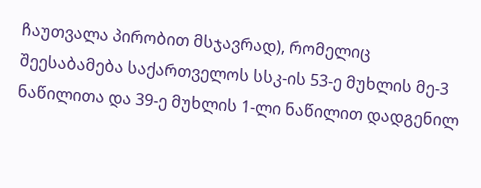ჩაუთვალა პირობით მსჯავრად), რომელიც შეესაბამება საქართველოს სსკ-ის 53-ე მუხლის მე-3 ნაწილითა და 39-ე მუხლის 1-ლი ნაწილით დადგენილ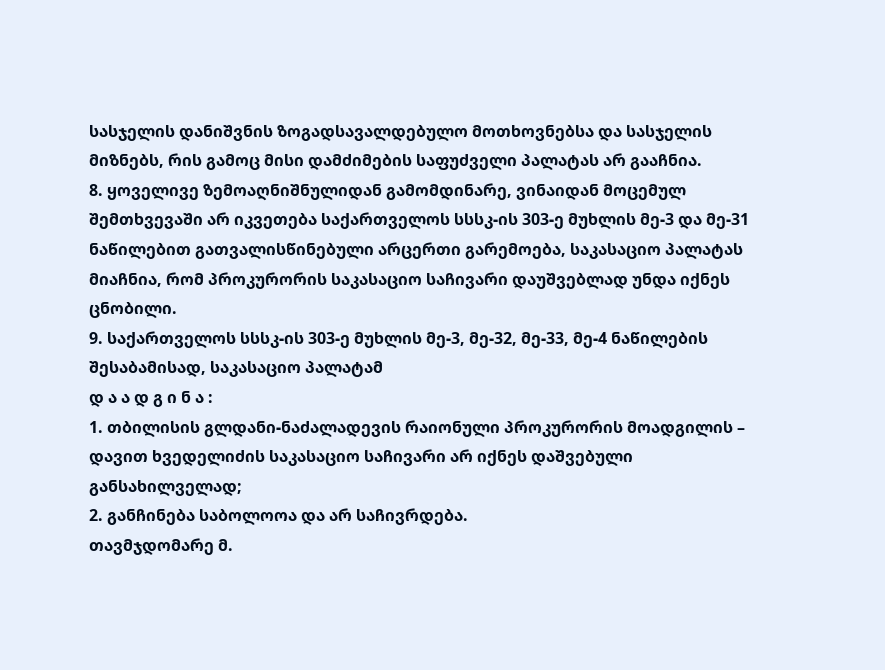სასჯელის დანიშვნის ზოგადსავალდებულო მოთხოვნებსა და სასჯელის მიზნებს, რის გამოც მისი დამძიმების საფუძველი პალატას არ გააჩნია.
8. ყოველივე ზემოაღნიშნულიდან გამომდინარე, ვინაიდან მოცემულ შემთხვევაში არ იკვეთება საქართველოს სსსკ-ის 303-ე მუხლის მე-3 და მე-31 ნაწილებით გათვალისწინებული არცერთი გარემოება, საკასაციო პალატას მიაჩნია, რომ პროკურორის საკასაციო საჩივარი დაუშვებლად უნდა იქნეს ცნობილი.
9. საქართველოს სსსკ-ის 303-ე მუხლის მე-3, მე-32, მე-33, მე-4 ნაწილების შესაბამისად, საკასაციო პალატამ
დ ა ა დ გ ი ნ ა :
1. თბილისის გლდანი-ნაძალადევის რაიონული პროკურორის მოადგილის – დავით ხვედელიძის საკასაციო საჩივარი არ იქნეს დაშვებული განსახილველად;
2. განჩინება საბოლოოა და არ საჩივრდება.
თავმჯდომარე მ.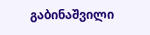გაბინაშვილი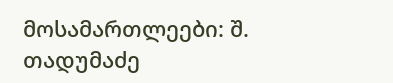მოსამართლეები: შ. თადუმაძე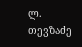ლ. თევზაძე